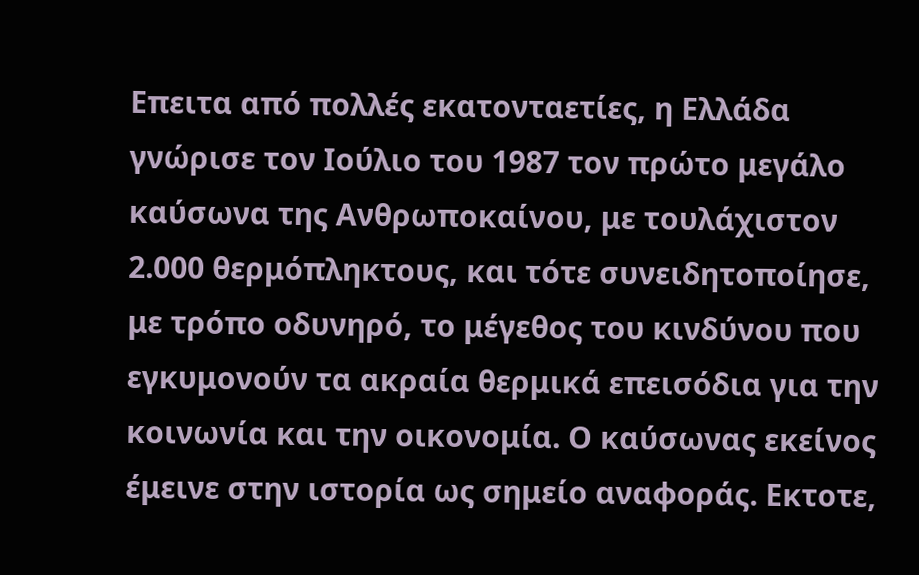Επειτα από πολλές εκατονταετίες, η Ελλάδα γνώρισε τον Ιούλιο του 1987 τον πρώτο μεγάλο καύσωνα της Ανθρωποκαίνου, με τουλάχιστον 2.000 θερμόπληκτους, και τότε συνειδητοποίησε, με τρόπο οδυνηρό, το μέγεθος του κινδύνου που εγκυμονούν τα ακραία θερμικά επεισόδια για την κοινωνία και την οικονομία. Ο καύσωνας εκείνος έμεινε στην ιστορία ως σημείο αναφοράς. Εκτοτε,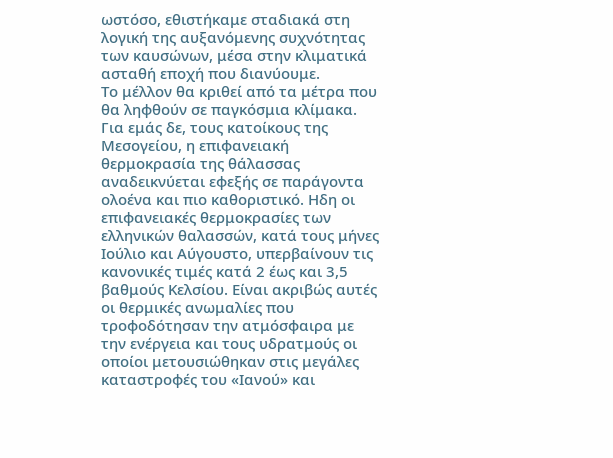ωστόσο, εθιστήκαμε σταδιακά στη λογική της αυξανόμενης συχνότητας των καυσώνων, μέσα στην κλιματικά ασταθή εποχή που διανύουμε.
Το μέλλον θα κριθεί από τα μέτρα που θα ληφθούν σε παγκόσμια κλίμακα. Για εμάς δε, τους κατοίκους της Μεσογείου, η επιφανειακή θερμοκρασία της θάλασσας αναδεικνύεται εφεξής σε παράγοντα ολοένα και πιο καθοριστικό. Ηδη οι επιφανειακές θερμοκρασίες των ελληνικών θαλασσών, κατά τους μήνες Ιούλιο και Αύγουστο, υπερβαίνουν τις κανονικές τιμές κατά 2 έως και 3,5 βαθμούς Κελσίου. Είναι ακριβώς αυτές οι θερμικές ανωμαλίες που τροφοδότησαν την ατμόσφαιρα με την ενέργεια και τους υδρατμούς οι οποίοι μετουσιώθηκαν στις μεγάλες καταστροφές του «Ιανού» και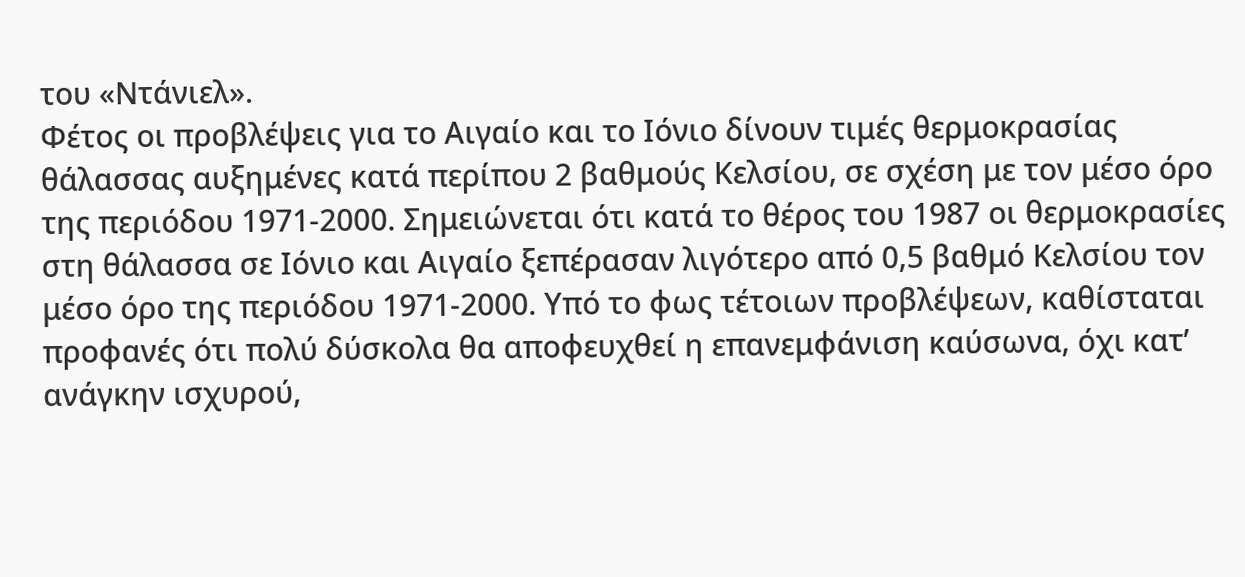του «Ντάνιελ».
Φέτος οι προβλέψεις για το Αιγαίο και το Ιόνιο δίνουν τιμές θερμοκρασίας θάλασσας αυξημένες κατά περίπου 2 βαθμούς Κελσίου, σε σχέση με τον μέσο όρο της περιόδου 1971-2000. Σημειώνεται ότι κατά το θέρος του 1987 οι θερμοκρασίες στη θάλασσα σε Ιόνιο και Αιγαίο ξεπέρασαν λιγότερο από 0,5 βαθμό Κελσίου τον μέσο όρο της περιόδου 1971-2000. Υπό το φως τέτοιων προβλέψεων, καθίσταται προφανές ότι πολύ δύσκολα θα αποφευχθεί η επανεμφάνιση καύσωνα, όχι κατ’ ανάγκην ισχυρού,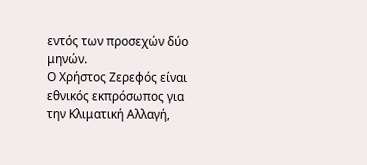εντός των προσεχών δύο μηνών.
Ο Χρήστος Ζερεφός είναι εθνικός εκπρόσωπος για την Κλιματική Αλλαγή,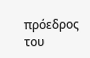πρόεδρος του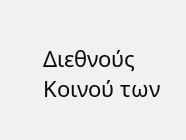Διεθνούς Κοινού των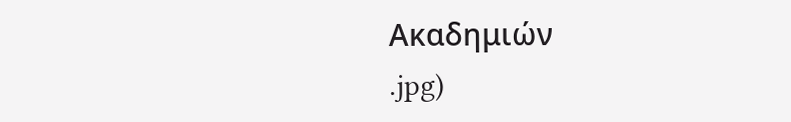Ακαδημιών
.jpg)